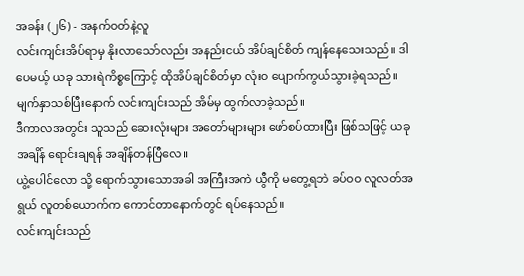အခန်း (၂၆) - အနက်ဝတ်နဲ့လူ
လင်းကျင်းအိပ်ရာမှ နိုးလာသော်လည်း အနည်းငယ် အိပ်ချင်စိတ် ကျန်နေသေးသည်။ ဒါပေမယ့် ယခု သားရဲကိစ္စကြောင့် ထိုအိပ်ချင်စိတ်မှာ လုံးဝ ပျောက်ကွယ်သွားခဲ့ရသည်။
မျက်နှာသစ်ပြီးနောက် လင်းကျင်းသည် အိမ်မှ ထွက်လာခဲ့သည်။
ဒီကာလအတွင်း သူသည် ဆေးလုံးများ အတော်များများ ဖော်စပ်ထားပြီး ဖြစ်သဖြင့် ယခုအချိန် ရောင်းချရန် အချိန်တန်ပြီလေ။
ယွဲ့ပေါင်လော သို့ ရောက်သွားသောအခါ အကြီးအကဲ ယွီကို မတွေ့ရဘဲ ခပ်ဝဝ လူလတ်အရွယ် လူတစ်ယောက်က ကောင်တာနောက်တွင် ရပ်နေသည်။
လင်းကျင်းသည်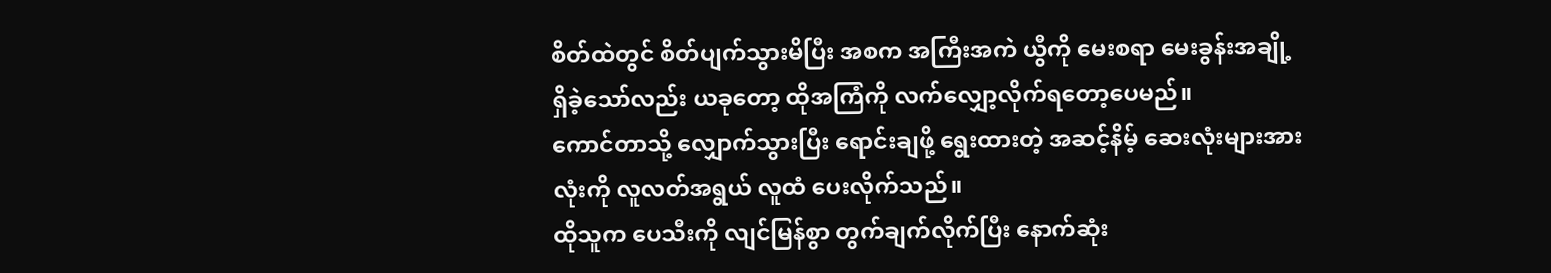စိတ်ထဲတွင် စိတ်ပျက်သွားမိပြီး အစက အကြီးအကဲ ယွီကို မေးစရာ မေးခွန်းအချို့ ရှိခဲ့သော်လည်း ယခုတော့ ထိုအကြံကို လက်လျှော့လိုက်ရတော့ပေမည်။
ကောင်တာသို့ လျှောက်သွားပြီး ရောင်းချဖို့ ရွေးထားတဲ့ အဆင့်နိမ့် ဆေးလုံးများအားလုံးကို လူလတ်အရွယ် လူထံ ပေးလိုက်သည်။
ထိုသူက ပေသီးကို လျင်မြန်စွာ တွက်ချက်လိုက်ပြီး နောက်ဆုံး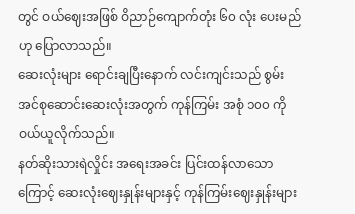တွင် ဝယ်ဈေးအဖြစ် ဝိညာဉ်ကျောက်တုံး ၆၀ လုံး ပေးမည်ဟု ပြောလာသည်။
ဆေးလုံးများ ရောင်းချပြီးနောက် လင်းကျင်းသည် စွမ်းအင်စုဆောင်းဆေးလုံးအတွက် ကုန်ကြမ်း အစုံ ၁၀၀ ကို ဝယ်ယူလိုက်သည်။
နတ်ဆိုးသားရဲလှိုင်း အရေးအခင်း ပြင်းထန်လာသောကြောင့် ဆေးလုံးဈေးနှုန်းများနှင့် ကုန်ကြမ်းဈေးနှုန်းများ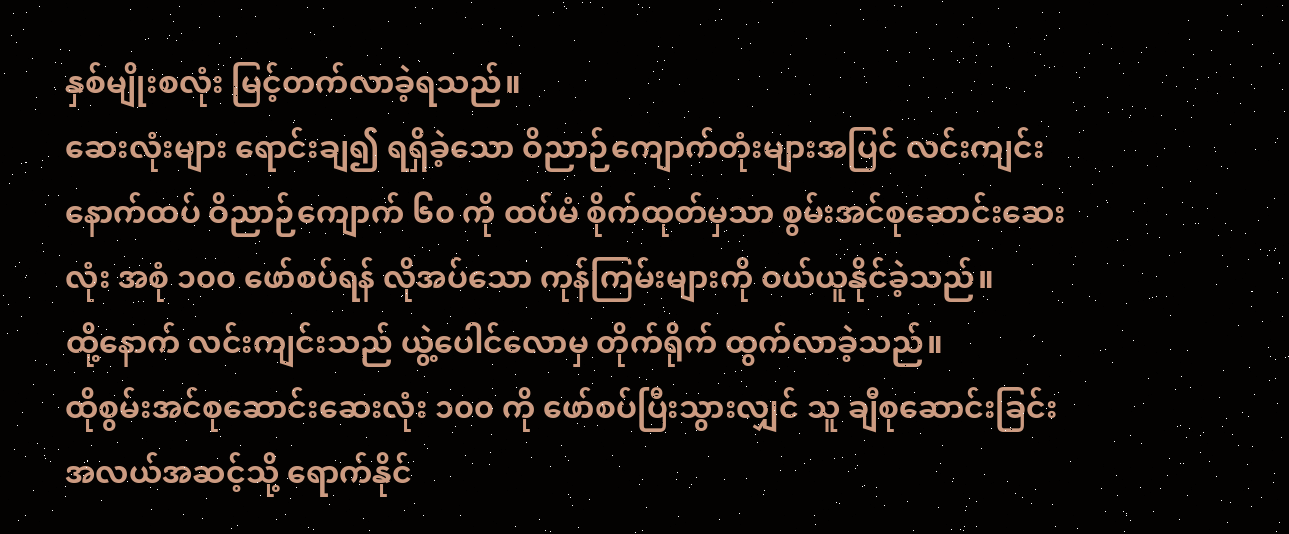နှစ်မျိုးစလုံး မြင့်တက်လာခဲ့ရသည်။
ဆေးလုံးများ ရောင်းချ၍ ရရှိခဲ့သော ဝိညာဉ်ကျောက်တုံးများအပြင် လင်းကျင်း နောက်ထပ် ဝိညာဉ်ကျောက် ၆၀ ကို ထပ်မံ စိုက်ထုတ်မှသာ စွမ်းအင်စုဆောင်းဆေးလုံး အစုံ ၁၀၀ ဖော်စပ်ရန် လိုအပ်သော ကုန်ကြမ်းများကို ဝယ်ယူနိုင်ခဲ့သည်။
ထို့နောက် လင်းကျင်းသည် ယွဲ့ပေါင်လောမှ တိုက်ရိုက် ထွက်လာခဲ့သည်။
ထိုစွမ်းအင်စုဆောင်းဆေးလုံး ၁၀၀ ကို ဖော်စပ်ပြီးသွားလျှင် သူ ချီစုဆောင်းခြင်း အလယ်အဆင့်သို့ ရောက်နိုင်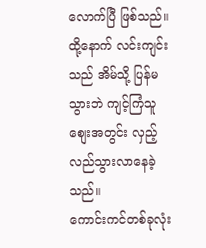လောက်ပြီ ဖြစ်သည်။
ထို့နောက် လင်းကျင်းသည် အိမ်သို့ ပြန်မသွားဘဲ ကျင့်ကြံသူစျေးအတွင်း လှည့်လည်သွားလာနေခဲ့သည်။
ကောင်းကင်တစ်ခုလုံး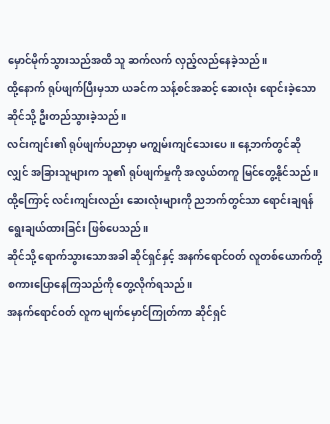မှောင်မိုက်သွားသည်အထိ သူ ဆက်လက် လှည့်လည်နေခဲ့သည်။
ထို့နောက် ရုပ်ဖျက်ပြီးမှသာ ယခင်က သန့်စင်အဆင့် ဆေးလုံး ရောင်းခဲ့သော ဆိုင်သို့ ဦးတည်သွားခဲ့သည်။
လင်းကျင်း၏ ရုပ်ဖျက်ပညာမှာ မကျွမ်းကျင်သေးပေ။ နေ့ဘက်တွင်ဆိုလျှင် အခြားသူများက သူ၏ ရုပ်ဖျက်မှုကို အလွယ်တကူ မြင်တွေ့နိုင်သည်။
ထို့ကြောင့် လင်းကျင်းလည်း ဆေးလုံးများကို ညဘက်တွင်သာ ရောင်းချရန် ရွေးချယ်ထားခြင်း ဖြစ်ပေသည်။
ဆိုင်သို့ ရောက်သွားသောအခါ ဆိုင်ရှင်နှင့် အနက်ရောင်ဝတ် လူတစ်ယောက်တို့ စကားပြောနေကြသည်ကို တွေ့လိုက်ရသည်။
အနက်ရောင်ဝတ် လူက မျက်မှောင်ကြုတ်ကာ ဆိုင်ရှင်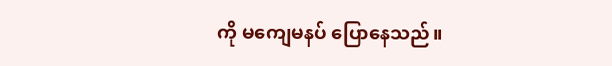ကို မကျေမနပ် ပြောနေသည်။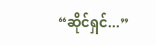“ဆိုင်ရှင်...”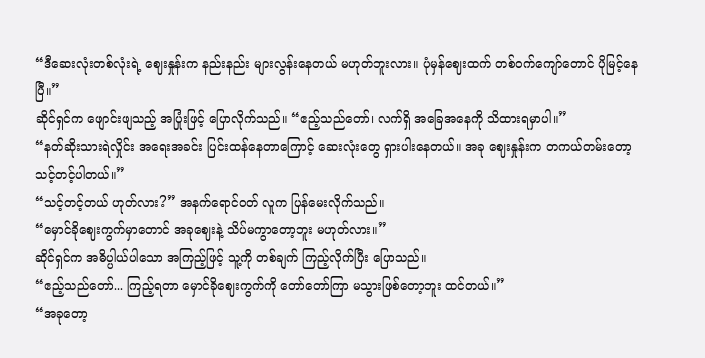“ဒီဆေးလုံးတစ်လုံးရဲ့ ဈေးနှုန်းက နည်းနည်း များလွန်းနေတယ် မဟုတ်ဘူးလား။ ပုံမှန်ဈေးထက် တစ်ဝက်ကျော်တောင် ပိုမြင့်နေပြီ။”
ဆိုင်ရှင်က ဖျောင်းဖျသည့် အပြုံးဖြင့် ပြောလိုက်သည်။ “ဧည့်သည်တော်၊ လက်ရှိ အခြေအနေကို သိထားရမှာပါ။”
“နတ်ဆိုးသားရဲလှိုင်း အရေးအခင်း ပြင်းထန်နေတာကြောင့် ဆေးလုံးတွေ ရှားပါးနေတယ်။ အခု ဈေးနှုန်းက တကယ်တမ်းတော့ သင့်တင့်ပါတယ်။”
“သင့်တင့်တယ် ဟုတ်လား?” အနက်ရောင်ဝတ် လူက ပြန်မေးလိုက်သည်။
“မှောင်ခိုဈေးကွက်မှာတောင် အခုဈေးနဲ့ သိပ်မကွာတော့ဘူး မဟုတ်လား။”
ဆိုင်ရှင်က အဓိပ္ပါယ်ပါသော အကြည့်ဖြင့် သူ့ကို တစ်ချက် ကြည့်လိုက်ပြီး ပြောသည်။
“ဧည့်သည်တော်... ကြည့်ရတာ မှောင်ခိုဈေးကွက်ကို တော်တော်ကြာ မသွားဖြစ်တော့ဘူး ထင်တယ်။”
“အခုတော့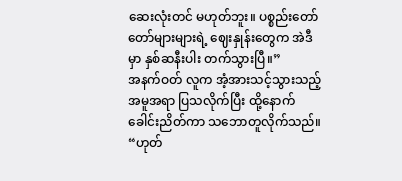ဆေးလုံးတင် မဟုတ်ဘူး။ ပစ္စည်းတော်တော်များများရဲ့ ဈေးနှုန်းတွေက အဲဒီမှာ နှစ်ဆနီးပါး တက်သွားပြီ။”
အနက်ဝတ် လူက အံ့အားသင့်သွားသည့် အမူအရာ ပြသလိုက်ပြီး ထို့နောက် ခေါင်းညိတ်ကာ သဘောတူလိုက်သည်။
“ဟုတ်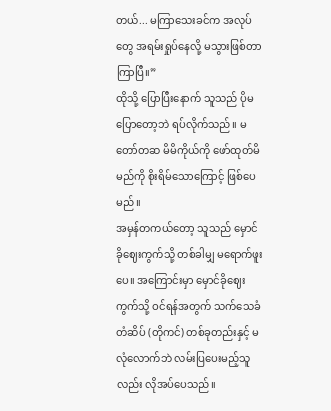တယ်... မကြာသေးခင်က အလုပ်တွေ အရမ်းရှုပ်နေလို့ မသွားဖြစ်တာ ကြာပြီ။”
ထိုသို့ ပြောပြီးနောက် သူသည် ပိုမပြောတော့ဘဲ ရပ်လိုက်သည်။ မတော်တဆ မိမိကိုယ်ကို ဖော်ထုတ်မိမည်ကို စိုးရိမ်သောကြောင့် ဖြစ်ပေမည်။
အမှန်တကယ်တော့ သူသည် မှောင်ခိုဈေးကွက်သို့ တစ်ခါမျှ မရောက်ဖူးပေ။ အကြောင်းမှာ မှောင်ခိုဈေးကွက်သို့ ဝင်ရန်အတွက် သက်သေခံတံဆိပ် (တိုကင်) တစ်ခုတည်းနှင့် မလုံလောက်ဘဲ လမ်းပြပေးမည့်သူလည်း လိုအပ်ပေသည်။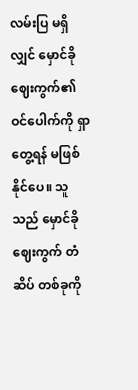လမ်းပြ မရှိလျှင် မှောင်ခိုဈေးကွက်၏ ဝင်ပေါက်ကို ရှာတွေ့ရန် မဖြစ်နိုင်ပေ။ သူသည် မှောင်ခိုဈေးကွက် တံဆိပ် တစ်ခုကို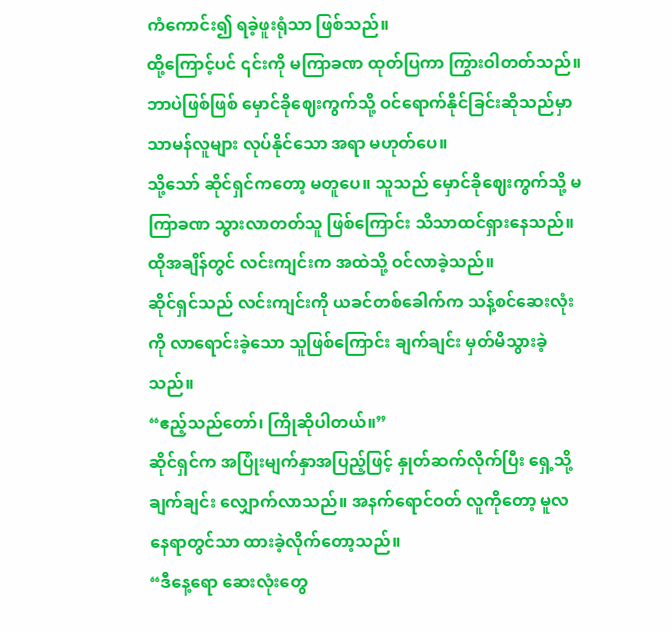ကံကောင်း၍ ရခဲ့ဖူးရုံသာ ဖြစ်သည်။
ထို့ကြောင့်ပင် ၎င်းကို မကြာခဏ ထုတ်ပြကာ ကြွားဝါတတ်သည်။
ဘာပဲဖြစ်ဖြစ် မှောင်ခိုဈေးကွက်သို့ ဝင်ရောက်နိုင်ခြင်းဆိုသည်မှာ သာမန်လူများ လုပ်နိုင်သော အရာ မဟုတ်ပေ။
သို့သော် ဆိုင်ရှင်ကတော့ မတူပေ။ သူသည် မှောင်ခိုဈေးကွက်သို့ မကြာခဏ သွားလာတတ်သူ ဖြစ်ကြောင်း သိသာထင်ရှားနေသည်။
ထိုအချိန်တွင် လင်းကျင်းက အထဲသို့ ဝင်လာခဲ့သည်။
ဆိုင်ရှင်သည် လင်းကျင်းကို ယခင်တစ်ခေါက်က သန့်စင်ဆေးလုံး ကို လာရောင်းခဲ့သော သူဖြစ်ကြောင်း ချက်ချင်း မှတ်မိသွားခဲ့သည်။
“ဧည့်သည်တော်၊ ကြိုဆိုပါတယ်။”
ဆိုင်ရှင်က အပြုံးမျက်နှာအပြည့်ဖြင့် နှုတ်ဆက်လိုက်ပြီး ရှေ့သို့ ချက်ချင်း လျှောက်လာသည်။ အနက်ရောင်ဝတ် လူကိုတော့ မူလနေရာတွင်သာ ထားခဲ့လိုက်တော့သည်။
“ဒီနေ့ရော ဆေးလုံးတွေ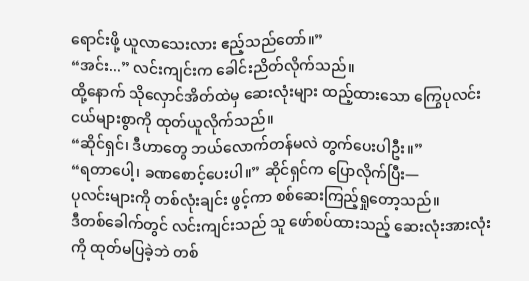ရောင်းဖို့ ယူလာသေးလား ဧည့်သည်တော်။”
“အင်း...” လင်းကျင်းက ခေါင်းညိတ်လိုက်သည်။
ထို့နောက် သိုလှောင်အိတ်ထဲမှ ဆေးလုံးများ ထည့်ထားသော ကြွေပုလင်းငယ်များစွာကို ထုတ်ယူလိုက်သည်။
“ဆိုင်ရှင်၊ ဒီဟာတွေ ဘယ်လောက်တန်မလဲ တွက်ပေးပါဦး။”
“ရတာပေါ့၊ ခဏစောင့်ပေးပါ။” ဆိုင်ရှင်က ပြောလိုက်ပြီး—
ပုလင်းများကို တစ်လုံးချင်း ဖွင့်ကာ စစ်ဆေးကြည့်ရှုတော့သည်။
ဒီတစ်ခေါက်တွင် လင်းကျင်းသည် သူ ဖော်စပ်ထားသည့် ဆေးလုံးအားလုံးကို ထုတ်မပြခဲ့ဘဲ တစ်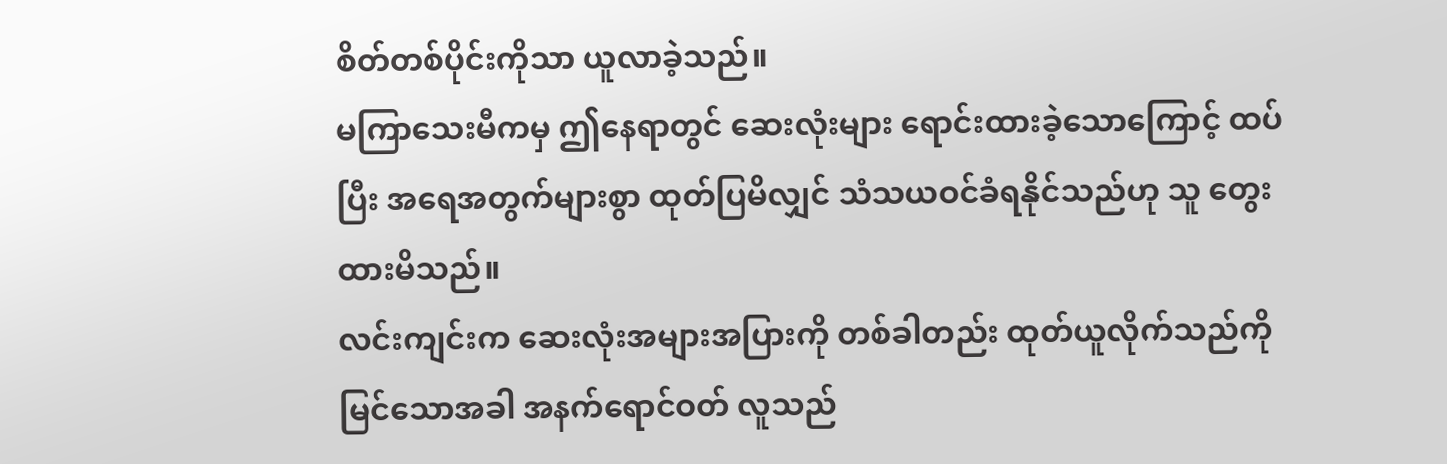စိတ်တစ်ပိုင်းကိုသာ ယူလာခဲ့သည်။
မကြာသေးမီကမှ ဤနေရာတွင် ဆေးလုံးများ ရောင်းထားခဲ့သောကြောင့် ထပ်ပြီး အရေအတွက်များစွာ ထုတ်ပြမိလျှင် သံသယဝင်ခံရနိုင်သည်ဟု သူ တွေးထားမိသည်။
လင်းကျင်းက ဆေးလုံးအများအပြားကို တစ်ခါတည်း ထုတ်ယူလိုက်သည်ကို မြင်သောအခါ အနက်ရောင်ဝတ် လူသည်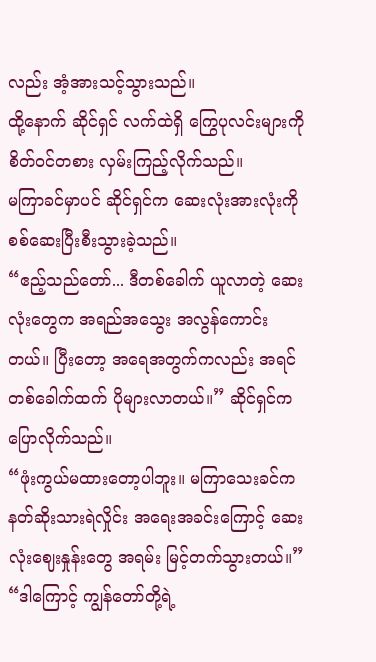လည်း အံ့အားသင့်သွားသည်။
ထို့နောက် ဆိုင်ရှင် လက်ထဲရှိ ကြွေပုလင်းများကို စိတ်ဝင်တစား လှမ်းကြည့်လိုက်သည်။
မကြာခင်မှာပင် ဆိုင်ရှင်က ဆေးလုံးအားလုံးကို စစ်ဆေးပြီးစီးသွားခဲ့သည်။
“ဧည့်သည်တော်... ဒီတစ်ခေါက် ယူလာတဲ့ ဆေးလုံးတွေက အရည်အသွေး အလွန်ကောင်းတယ်။ ပြီးတော့ အရေအတွက်ကလည်း အရင်တစ်ခေါက်ထက် ပိုများလာတယ်။” ဆိုင်ရှင်က ပြောလိုက်သည်။
“ဖုံးကွယ်မထားတော့ပါဘူး။ မကြာသေးခင်က နတ်ဆိုးသားရဲလှိုင်း အရေးအခင်းကြောင့် ဆေးလုံးဈေးနှုန်းတွေ အရမ်း မြင့်တက်သွားတယ်။”
“ဒါကြောင့် ကျွန်တော်တို့ရဲ့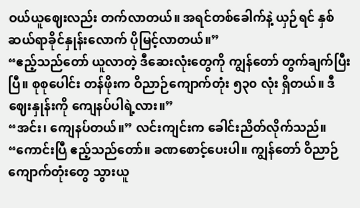ဝယ်ယူဈေးလည်း တက်လာတယ်။ အရင်တစ်ခေါက်နဲ့ ယှဉ်ရင် နှစ်ဆယ်ရာခိုင်နှုန်းလောက် ပိုမြင့်လာတယ်။”
“ဧည့်သည်တော် ယူလာတဲ့ ဒီဆေးလုံးတွေကို ကျွန်တော် တွက်ချက်ပြီးပြီ။ စုစုပေါင်း တန်ဖိုးက ဝိညာဉ်ကျောက်တုံး ၅၃၀ လုံး ရှိတယ်။ ဒီဈေးနှုန်းကို ကျေနပ်ပါရဲ့လား။”
“အင်း၊ ကျေနပ်တယ်။” လင်းကျင်းက ခေါင်းညိတ်လိုက်သည်။
“ကောင်းပြီ ဧည့်သည်တော်။ ခဏစောင့်ပေးပါ။ ကျွန်တော် ဝိညာဉ်ကျောက်တုံးတွေ သွားယူ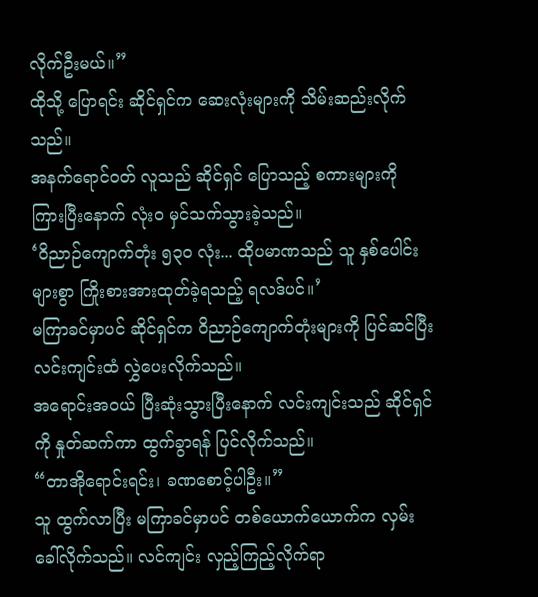လိုက်ဦးမယ်။”
ထိုသို့ ပြောရင်း ဆိုင်ရှင်က ဆေးလုံးများကို သိမ်းဆည်းလိုက်သည်။
အနက်ရောင်ဝတ် လူသည် ဆိုင်ရှင် ပြောသည့် စကားများကို ကြားပြီးနောက် လုံးဝ မှင်သက်သွားခဲ့သည်။
‘ဝိညာဉ်ကျောက်တုံး ၅၃၀ လုံး... ထိုပမာဏသည် သူ နှစ်ပေါင်းများစွာ ကြိုးစားအားထုတ်ခဲ့ရသည့် ရလဒ်ပင်။’
မကြာခင်မှာပင် ဆိုင်ရှင်က ဝိညာဉ်ကျောက်တုံးများကို ပြင်ဆင်ပြီး လင်းကျင်းထံ လွှဲပေးလိုက်သည်။
အရောင်းအဝယ် ပြီးဆုံးသွားပြီးနောက် လင်းကျင်းသည် ဆိုင်ရှင်ကို နှုတ်ဆက်ကာ ထွက်ခွာရန် ပြင်လိုက်သည်။
“တာအိုရောင်းရင်း၊ ခဏစောင့်ပါဦး။”
သူ ထွက်လာပြီး မကြာခင်မှာပင် တစ်ယောက်ယောက်က လှမ်းခေါ်လိုက်သည်။ လင်ကျင်း လှည့်ကြည့်လိုက်ရာ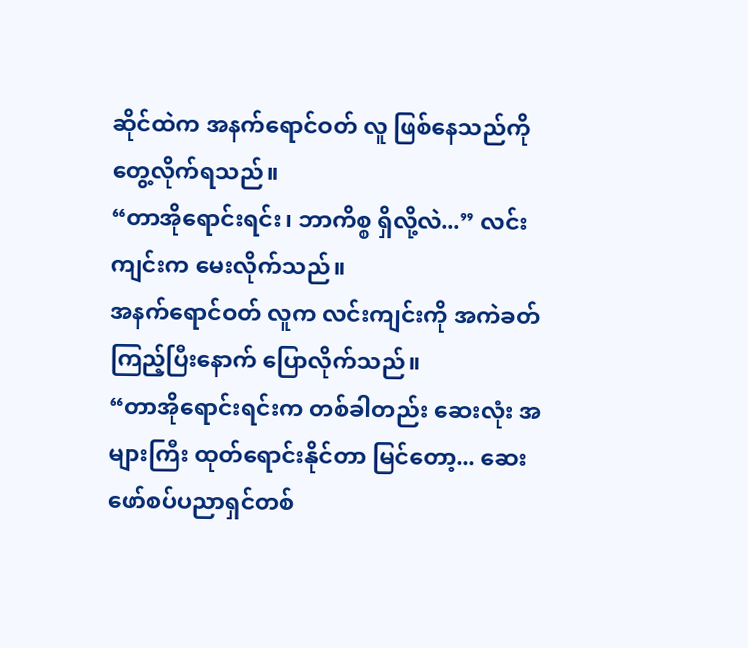ဆိုင်ထဲက အနက်ရောင်ဝတ် လူ ဖြစ်နေသည်ကို တွေ့လိုက်ရသည်။
“တာအိုရောင်းရင်း၊ ဘာကိစ္စ ရှိလို့လဲ...” လင်းကျင်းက မေးလိုက်သည်။
အနက်ရောင်ဝတ် လူက လင်းကျင်းကို အကဲခတ်ကြည့်ပြီးနောက် ပြောလိုက်သည်။
“တာအိုရောင်းရင်းက တစ်ခါတည်း ဆေးလုံး အများကြီး ထုတ်ရောင်းနိုင်တာ မြင်တော့... ဆေးဖော်စပ်ပညာရှင်တစ်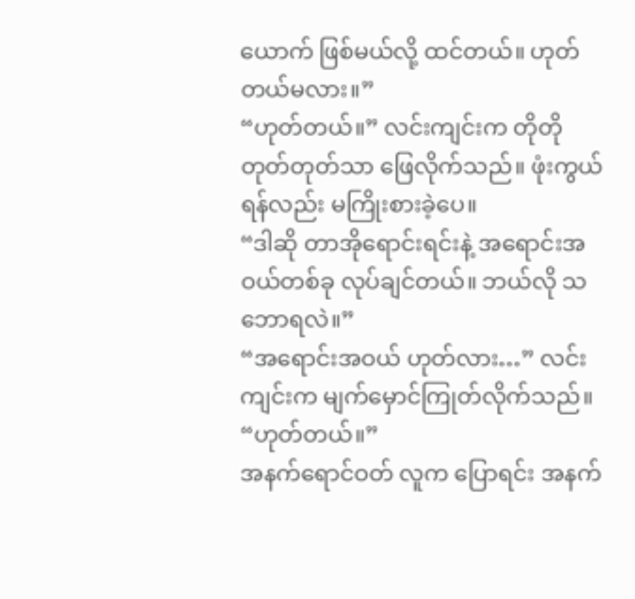ယောက် ဖြစ်မယ်လို့ ထင်တယ်။ ဟုတ်တယ်မလား။”
“ဟုတ်တယ်။” လင်းကျင်းက တိုတိုတုတ်တုတ်သာ ဖြေလိုက်သည်။ ဖုံးကွယ်ရန်လည်း မကြိုးစားခဲ့ပေ။
“ဒါဆို တာအိုရောင်းရင်းနဲ့ အရောင်းအဝယ်တစ်ခု လုပ်ချင်တယ်။ ဘယ်လို သဘောရလဲ။”
“အရောင်းအဝယ် ဟုတ်လား…” လင်းကျင်းက မျက်မှောင်ကြုတ်လိုက်သည်။
“ဟုတ်တယ်။”
အနက်ရောင်ဝတ် လူက ပြောရင်း အနက်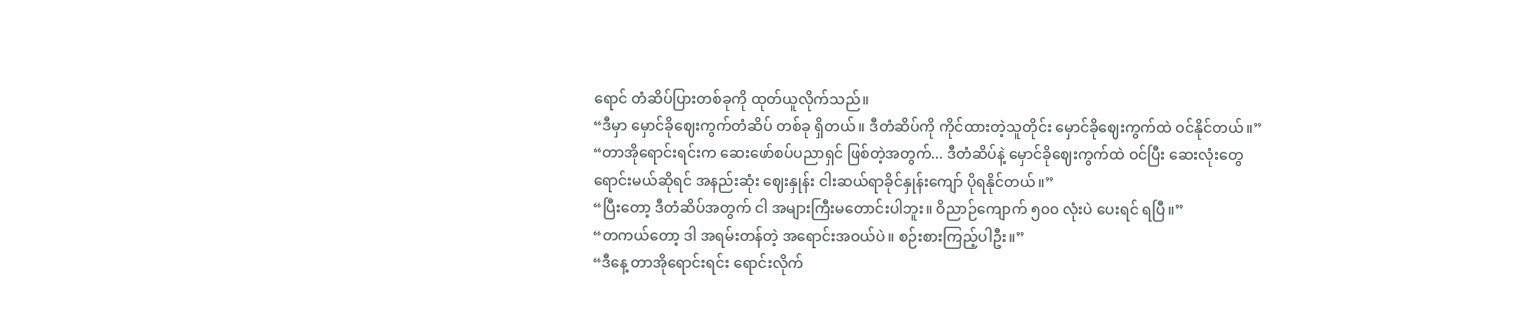ရောင် တံဆိပ်ပြားတစ်ခုကို ထုတ်ယူလိုက်သည်။
“ဒီမှာ မှောင်ခိုဈေးကွက်တံဆိပ် တစ်ခု ရှိတယ်။ ဒီတံဆိပ်ကို ကိုင်ထားတဲ့သူတိုင်း မှောင်ခိုဈေးကွက်ထဲ ဝင်နိုင်တယ်။”
“တာအိုရောင်းရင်းက ဆေးဖော်စပ်ပညာရှင် ဖြစ်တဲ့အတွက်... ဒီတံဆိပ်နဲ့ မှောင်ခိုဈေးကွက်ထဲ ဝင်ပြီး ဆေးလုံးတွေ ရောင်းမယ်ဆိုရင် အနည်းဆုံး ဈေးနှုန်း ငါးဆယ်ရာခိုင်နှုန်းကျော် ပိုရနိုင်တယ်။”
“ပြီးတော့ ဒီတံဆိပ်အတွက် ငါ အများကြီးမတောင်းပါဘူး။ ဝိညာဉ်ကျောက် ၅၀၀ လုံးပဲ ပေးရင် ရပြီ။”
“တကယ်တော့ ဒါ အရမ်းတန်တဲ့ အရောင်းအဝယ်ပဲ။ စဉ်းစားကြည့်ပါဦး။”
“ဒီနေ့ တာအိုရောင်းရင်း ရောင်းလိုက်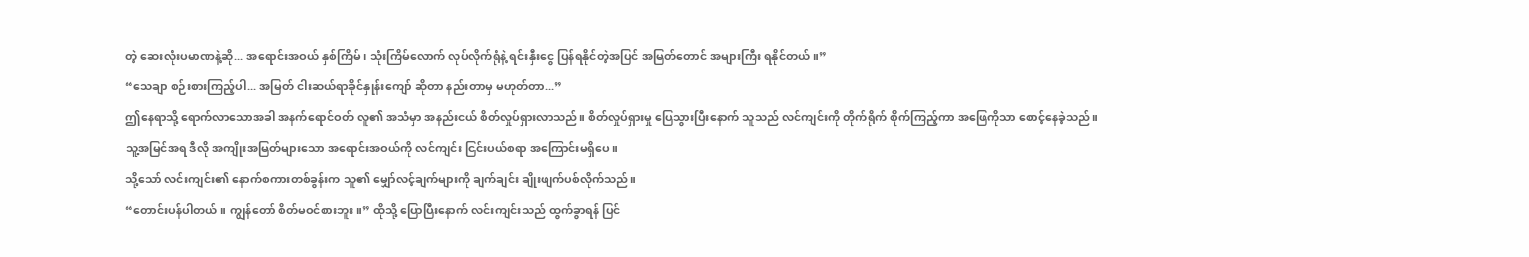တဲ့ ဆေးလုံးပမာဏနဲ့ဆို... အရောင်းအဝယ် နှစ်ကြိမ်၊ သုံးကြိမ်လောက် လုပ်လိုက်ရုံနဲ့ ရင်းနှီးငွေ ပြန်ရနိုင်တဲ့အပြင် အမြတ်တောင် အများကြီး ရနိုင်တယ်။”
“သေချာ စဉ်းစားကြည့်ပါ... အမြတ် ငါးဆယ်ရာခိုင်နှုန်းကျော် ဆိုတာ နည်းတာမှ မဟုတ်တာ...”
ဤနေရာသို့ ရောက်လာသောအခါ အနက်ရောင်ဝတ် လူ၏ အသံမှာ အနည်းငယ် စိတ်လှုပ်ရှားလာသည်။ စိတ်လှုပ်ရှားမှု ပြေသွားပြီးနောက် သူသည် လင်ကျင်းကို တိုက်ရိုက် စိုက်ကြည့်ကာ အဖြေကိုသာ စောင့်နေခဲ့သည်။
သူ့အမြင်အရ ဒီလို အကျိုးအမြတ်များသော အရောင်းအဝယ်ကို လင်ကျင်း ငြင်းပယ်စရာ အကြောင်းမရှိပေ။
သို့သော် လင်းကျင်း၏ နောက်စကားတစ်ခွန်းက သူ၏ မျှော်လင့်ချက်များကို ချက်ချင်း ချိုးဖျက်ပစ်လိုက်သည်။
“တောင်းပန်ပါတယ်။ ကျွန်တော် စိတ်မဝင်စားဘူး။” ထိုသို့ ပြောပြီးနောက် လင်းကျင်းသည် ထွက်ခွာရန် ပြင်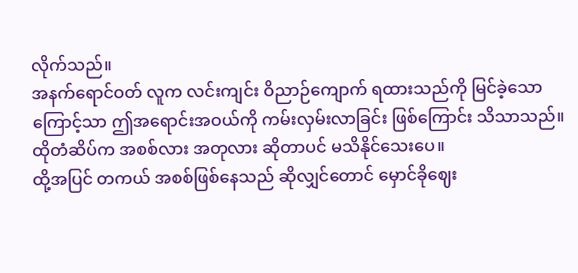လိုက်သည်။
အနက်ရောင်ဝတ် လူက လင်းကျင်း ဝိညာဉ်ကျောက် ရထားသည်ကို မြင်ခဲ့သောကြောင့်သာ ဤအရောင်းအဝယ်ကို ကမ်းလှမ်းလာခြင်း ဖြစ်ကြောင်း သိသာသည်။
ထိုတံဆိပ်က အစစ်လား အတုလား ဆိုတာပင် မသိနိုင်သေးပေ။
ထို့အပြင် တကယ် အစစ်ဖြစ်နေသည် ဆိုလျှင်တောင် မှောင်ခိုဈေး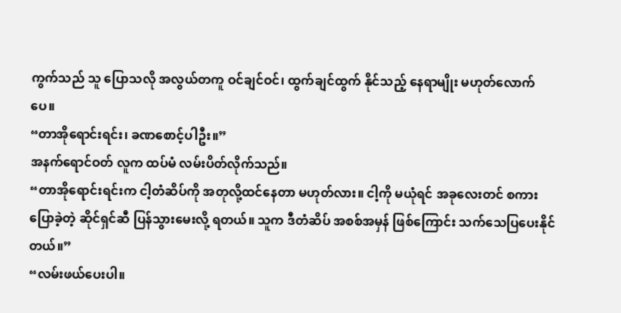ကွက်သည် သူ ပြောသလို အလွယ်တကူ ဝင်ချင်ဝင်၊ ထွက်ချင်ထွက် နိုင်သည့် နေရာမျိုး မဟုတ်လောက်ပေ။
“တာအိုရောင်းရင်း၊ ခဏစောင့်ပါဦး။”
အနက်ရောင်ဝတ် လူက ထပ်မံ လမ်းပိတ်လိုက်သည်။
“တာအိုရောင်းရင်းက ငါ့တံဆိပ်ကို အတုလို့ထင်နေတာ မဟုတ်လား။ ငါ့ကို မယုံရင် အခုလေးတင် စကားပြောခဲ့တဲ့ ဆိုင်ရှင်ဆီ ပြန်သွားမေးလို့ ရတယ်။ သူက ဒီတံဆိပ် အစစ်အမှန် ဖြစ်ကြောင်း သက်သေပြပေးနိုင်တယ်။”
“လမ်းဖယ်ပေးပါ။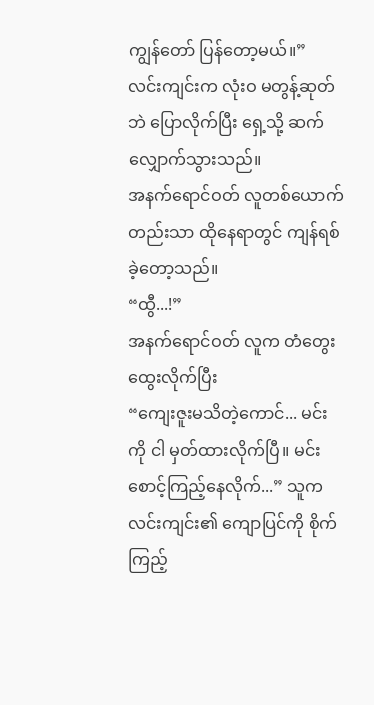ကျွန်တော် ပြန်တော့မယ်။”
လင်းကျင်းက လုံးဝ မတွန့်ဆုတ်ဘဲ ပြောလိုက်ပြီး ရှေ့သို့ ဆက်လျှောက်သွားသည်။
အနက်ရောင်ဝတ် လူတစ်ယောက်တည်းသာ ထိုနေရာတွင် ကျန်ရစ်ခဲ့တော့သည်။
“ထွီ...!”
အနက်ရောင်ဝတ် လူက တံတွေးထွေးလိုက်ပြီး
“ကျေးဇူးမသိတဲ့ကောင်... မင်းကို ငါ မှတ်ထားလိုက်ပြီ။ မင်း စောင့်ကြည့်နေလိုက်...” သူက လင်းကျင်း၏ ကျောပြင်ကို စိုက်ကြည့်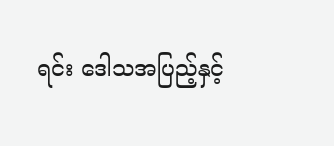ရင်း ဒေါသအပြည့်နှင့်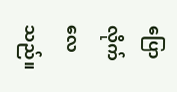ပြောလိုက်လေသည်။